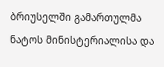ბრიუსელში გამართულმა ნატოს მინისტერიალისა და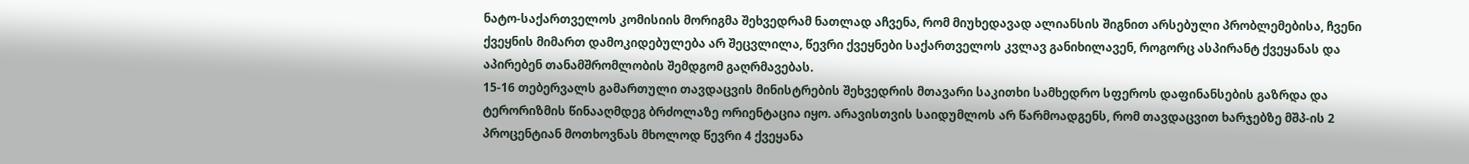ნატო-საქართველოს კომისიის მორიგმა შეხვედრამ ნათლად აჩვენა, რომ მიუხედავად ალიანსის შიგნით არსებული პრობლემებისა, ჩვენი ქვეყნის მიმართ დამოკიდებულება არ შეცვლილა, წევრი ქვეყნები საქართველოს კვლავ განიხილავენ, როგორც ასპირანტ ქვეყანას და აპირებენ თანამშრომლობის შემდგომ გაღრმავებას.
15-16 თებერვალს გამართული თავდაცვის მინისტრების შეხვედრის მთავარი საკითხი სამხედრო სფეროს დაფინანსების გაზრდა და ტერორიზმის წინააღმდეგ ბრძოლაზე ორიენტაცია იყო. არავისთვის საიდუმლოს არ წარმოადგენს, რომ თავდაცვით ხარჯებზე მშპ-ის 2 პროცენტიან მოთხოვნას მხოლოდ წევრი 4 ქვეყანა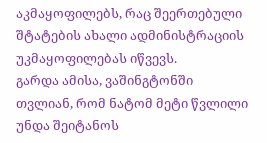აკმაყოფილებს, რაც შეერთებული შტატების ახალი ადმინისტრაციის უკმაყოფილებას იწვევს.
გარდა ამისა, ვაშინგტონში თვლიან, რომ ნატომ მეტი წვლილი უნდა შეიტანოს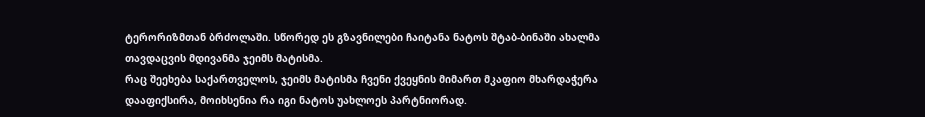ტერორიზმთან ბრძოლაში. სწორედ ეს გზავნილები ჩაიტანა ნატოს შტაბ-ბინაში ახალმა თავდაცვის მდივანმა ჯეიმს მატისმა.
რაც შეეხება საქართველოს, ჯეიმს მატისმა ჩვენი ქვეყნის მიმართ მკაფიო მხარდაჭერა დააფიქსირა, მოიხსენია რა იგი ნატოს უახლოეს პარტნიორად.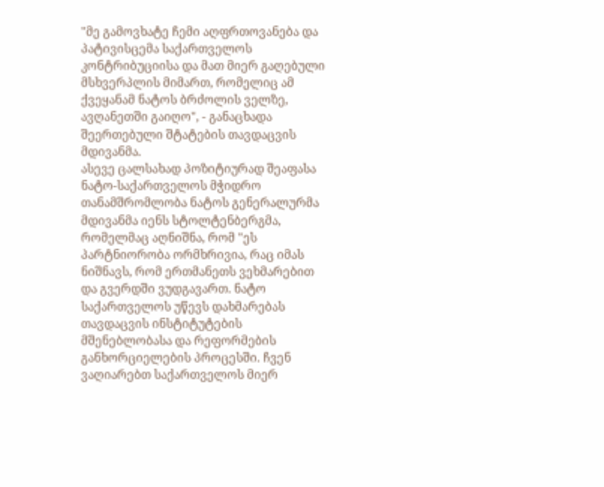"მე გამოვხატე ჩემი აღფრთოვანება და პატივისცემა საქართველოს კონტრიბუციისა და მათ მიერ გაღებული მსხვერპლის მიმართ, რომელიც ამ ქვეყანამ ნატოს ბრძოლის ველზე, ავღანეთში გაიღო", - განაცხადა შეერთებული შტატების თავდაცვის მდივანმა.
ასევე ცალსახად პოზიტიურად შეაფასა ნატო-საქართველოს მჭიდრო თანამშრომლობა ნატოს გენერალურმა მდივანმა იენს სტოლტენბერგმა, რომელმაც აღნიშნა, რომ "ეს პარტნიორობა ორმხრივია, რაც იმას ნიშნავს, რომ ერთმანეთს ვეხმარებით და გვერდში ვუდგავართ. ნატო საქართველოს უწევს დახმარებას თავდაცვის ინსტიტუტების მშენებლობასა და რეფორმების განხორციელების პროცესში. ჩვენ ვაღიარებთ საქართველოს მიერ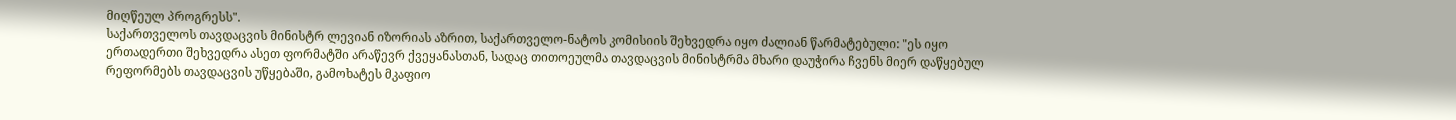მიღწეულ პროგრესს".
საქართველოს თავდაცვის მინისტრ ლევიან იზორიას აზრით, საქართველო-ნატოს კომისიის შეხვედრა იყო ძალიან წარმატებული: "ეს იყო ერთადერთი შეხვედრა ასეთ ფორმატში არაწევრ ქვეყანასთან, სადაც თითოეულმა თავდაცვის მინისტრმა მხარი დაუჭირა ჩვენს მიერ დაწყებულ რეფორმებს თავდაცვის უწყებაში, გამოხატეს მკაფიო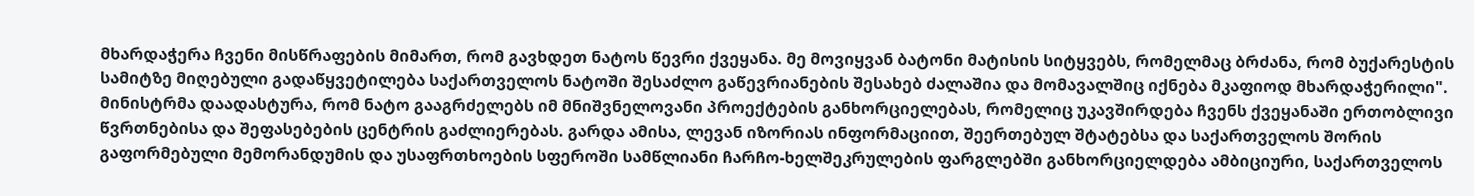მხარდაჭერა ჩვენი მისწრაფების მიმართ, რომ გავხდეთ ნატოს წევრი ქვეყანა. მე მოვიყვან ბატონი მატისის სიტყვებს, რომელმაც ბრძანა, რომ ბუქარესტის სამიტზე მიღებული გადაწყვეტილება საქართველოს ნატოში შესაძლო გაწევრიანების შესახებ ძალაშია და მომავალშიც იქნება მკაფიოდ მხარდაჭერილი".
მინისტრმა დაადასტურა, რომ ნატო გააგრძელებს იმ მნიშვნელოვანი პროექტების განხორციელებას, რომელიც უკავშირდება ჩვენს ქვეყანაში ერთობლივი წვრთნებისა და შეფასებების ცენტრის გაძლიერებას. გარდა ამისა, ლევან იზორიას ინფორმაციით, შეერთებულ შტატებსა და საქართველოს შორის გაფორმებული მემორანდუმის და უსაფრთხოების სფეროში სამწლიანი ჩარჩო-ხელშეკრულების ფარგლებში განხორციელდება ამბიციური, საქართველოს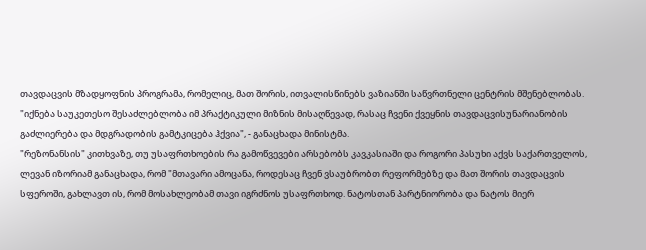თავდაცვის მზადყოფნის პროგრამა, რომელიც, მათ შორის, ითვალისწინებს ვაზიანში საწვრთნელი ცენტრის მშენებლობას.
"იქნება საუკეთესო შესაძლებლობა იმ პრაქტიკული მიზნის მისაღწევად, რასაც ჩვენი ქვეყნის თავდაცვისუნარიანობის გაძლიერება და მდგრადობის გამტკიცება ჰქვია", - განაცხადა მინისტმა.
"რეზონანსის" კითხვაზე, თუ უსაფრთხოების რა გამოწვევები არსებობს კავკასიაში და როგორი პასუხი აქვს საქართველოს, ლევან იზორიამ განაცხადა, რომ "მთავარი ამოცანა, როდესაც ჩვენ ვსაუბრობთ რეფორმებზე და მათ შორის თავდაცვის სფეროში, გახლავთ ის, რომ მოსახლეობამ თავი იგრძნოს უსაფრთხოდ. ნატოსთან პარტნიორობა და ნატოს მიერ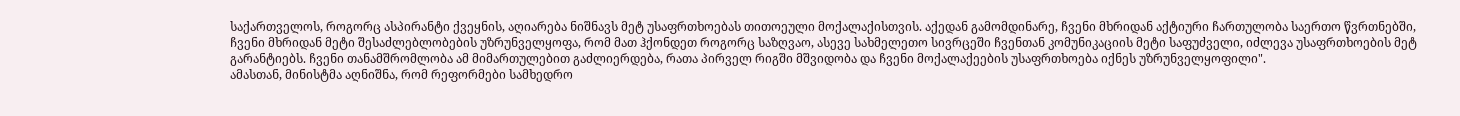საქართველოს, როგორც ასპირანტი ქვეყნის, აღიარება ნიშნავს მეტ უსაფრთხოებას თითოეული მოქალაქისთვის. აქედან გამომდინარე, ჩვენი მხრიდან აქტიური ჩართულობა საერთო წვრთნებში, ჩვენი მხრიდან მეტი შესაძლებლობების უზრუნველყოფა, რომ მათ ჰქონდეთ როგორც საზღვაო, ასევე სახმელეთო სივრცეში ჩვენთან კომუნიკაციის მეტი საფუძველი, იძლევა უსაფრთხოების მეტ გარანტიებს. ჩვენი თანამშრომლობა ამ მიმართულებით გაძლიერდება, რათა პირველ რიგში მშვიდობა და ჩვენი მოქალაქეების უსაფრთხოება იქნეს უზრუნველყოფილი".
ამასთან, მინისტმა აღნიშნა, რომ რეფორმები სამხედრო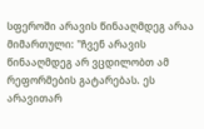სფეროში არავის წინააღმდეგ არაა მიმართული: "ჩვენ არავის წინააღმდეგ არ ვცდილობთ ამ რეფორმების გატარებას. ეს არავითარ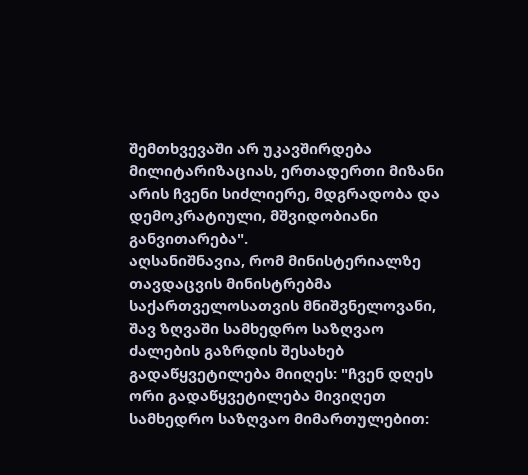შემთხვევაში არ უკავშირდება მილიტარიზაციას, ერთადერთი მიზანი არის ჩვენი სიძლიერე, მდგრადობა და დემოკრატიული, მშვიდობიანი განვითარება".
აღსანიშნავია, რომ მინისტერიალზე თავდაცვის მინისტრებმა საქართველოსათვის მნიშვნელოვანი, შავ ზღვაში სამხედრო საზღვაო ძალების გაზრდის შესახებ გადაწყვეტილება მიიღეს: "ჩვენ დღეს ორი გადაწყვეტილება მივიღეთ სამხედრო საზღვაო მიმართულებით: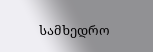სამხედრო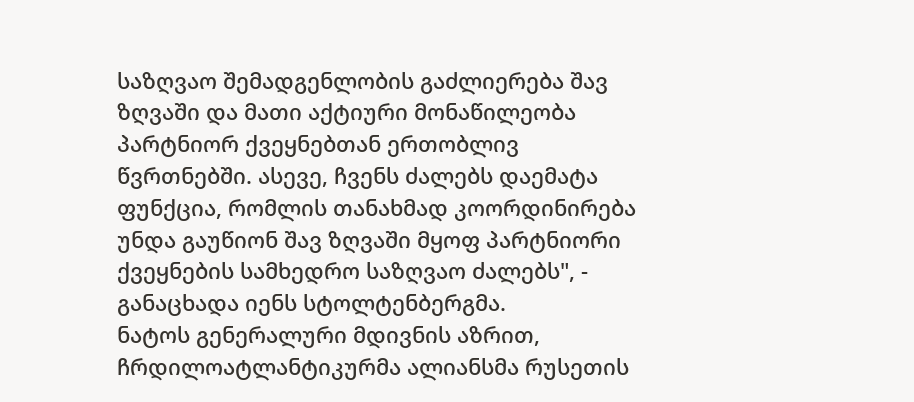საზღვაო შემადგენლობის გაძლიერება შავ ზღვაში და მათი აქტიური მონაწილეობა პარტნიორ ქვეყნებთან ერთობლივ წვრთნებში. ასევე, ჩვენს ძალებს დაემატა ფუნქცია, რომლის თანახმად კოორდინირება უნდა გაუწიონ შავ ზღვაში მყოფ პარტნიორი ქვეყნების სამხედრო საზღვაო ძალებს", - განაცხადა იენს სტოლტენბერგმა.
ნატოს გენერალური მდივნის აზრით, ჩრდილოატლანტიკურმა ალიანსმა რუსეთის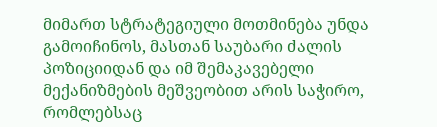მიმართ სტრატეგიული მოთმინება უნდა გამოიჩინოს, მასთან საუბარი ძალის პოზიციიდან და იმ შემაკავებელი მექანიზმების მეშვეობით არის საჭირო, რომლებსაც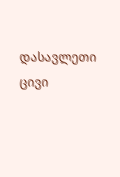დასავლეთი ცივი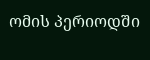ომის პერიოდში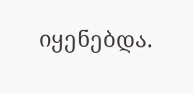იყენებდა.